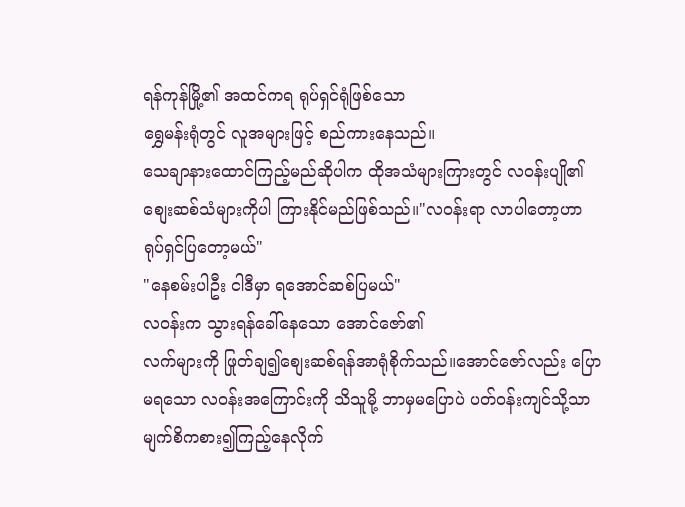ရန်ကုန်မြို့၏ အထင်ကရ ရုပ်ရှင်ရုံဖြစ်သော
ရွှေမန်းရုံတွင် လူအများဖြင့် စည်ကားနေသည်။
သေချာနားထောင်ကြည့်မည်ဆိုပါက ထိုအသံများကြားတွင် လဝန်းပျို၏ စျေးဆစ်သံများကိုပါ ကြားနိုင်မည်ဖြစ်သည်။"လဝန်းရာ လာပါတော့ဟာ ရုပ်ရှင်ပြတော့မယ်"
"နေစမ်းပါဦး ငါဒီမှာ ရအောင်ဆစ်ပြမယ်"
လဝန်းက သွားရန်ခေါ်နေသော အောင်ဇော်၏
လက်များကို ဖြုတ်ချ၍စျေးဆစ်ရန်အာရုံစိုက်သည်။အောင်ဇော်လည်း ပြောမရသော လဝန်းအကြောင်းကို သိသူမို့ ဘာမှမပြောပဲ ပတ်ဝန်းကျင်သို့သာ မျက်စိကစား၍ကြည့်နေလိုက်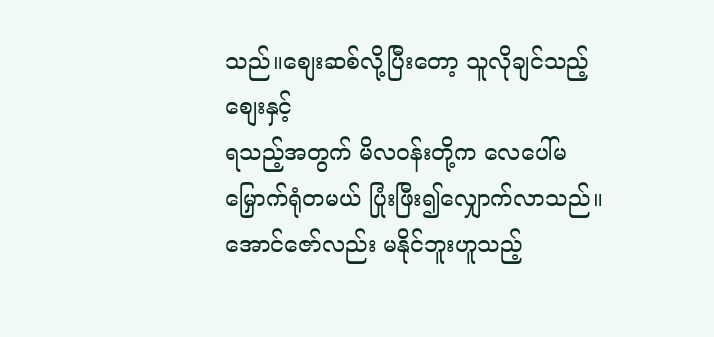သည်။စျေးဆစ်လို့ပြီးတော့ သူလိုချင်သည့်စျေးနှင့်
ရသည့်အတွက် မိလဝန်းတို့က လေပေါ်မမြှောက်ရုံတမယ် ပြုံးဖြီး၍လျှောက်လာသည်။
အောင်ဇော်လည်း မနိုင်ဘူးဟူသည့်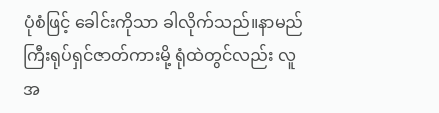ပုံစံဖြင့် ခေါင်းကိုသာ ခါလိုက်သည်။နာမည်ကြီးရုပ်ရှင်ဇာတ်ကားမို့ ရုံထဲတွင်လည်း လူအ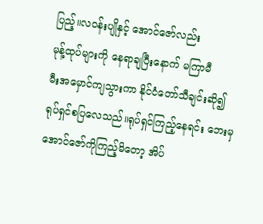ပြည့်။လဝန်းပျိုနှင့် အောင်ဇော်လည်း
မုန့်ထုပ်များကို နေရာချပြီးနောက် မကြာမီ
မီးအမှောင်ကျသွားကာ နိုင်ငံတော်သီချင်းဆို၍
ရုပ်ရှင်စပြလေသည်။ရုပ်ရှင်ကြည့်နေရင်း ဘေးမှအောင်ဇော်ကိုကြည့်မိတော့ အိပ်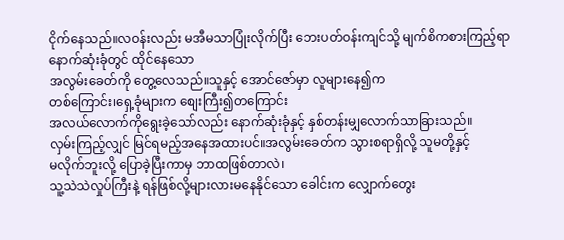ငိုက်နေသည်။လဝန်းလည်း မအီမသာပြုံးလိုက်ပြီး ဘေးပတ်ဝန်းကျင်သို့ မျက်စိကစားကြည့်ရာ နောက်ဆုံးခုံတွင် ထိုင်နေသော
အလွမ်းခေတ်ကို တွေ့လေသည်။သူနှင့် အောင်ဇော်မှာ လူများနေ၍က
တစ်ကြောင်း၊ရှေ့ခုံများက စျေးကြီး၍တကြောင်း
အလယ်လောက်ကိုရွေးခဲ့သော်လည်း နောက်ဆုံးခုံနှင့် နှစ်တန်းမျှလောက်သာခြားသည်။
လှမ်းကြည့်လျှင် မြင်ရမည့်အနေအထားပင်။အလွမ်းခေတ်က သွားစရာရှိလို့ သူမတို့နှင့်
မလိုက်ဘူးလို့ ပြောခဲ့ပြီးကာမှ ဘာထဖြစ်တာလဲ၊
သူ့သဲသဲလှုပ်ကြီးနဲ့ ရန်ဖြစ်လို့များလားမနေနိုင်သော ခေါင်းက လျှောက်တွေး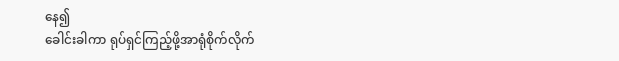နေ၍
ခေါင်းခါကာ ရုပ်ရှင်ကြည့်ဖို့အာရုံစိုက်လိုက်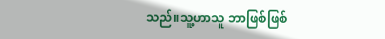သည်။သူ့ဟာသူ ဘာဖြစ်ဖြစ်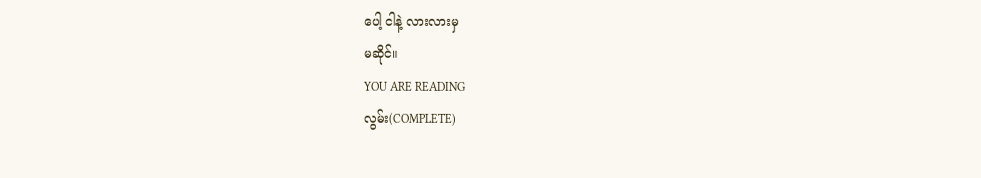ပေါ့ ငါနဲ့ လားလားမှ
မဆိုင်။
YOU ARE READING
လွမ်း(COMPLETE)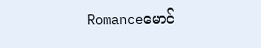Romanceမောင်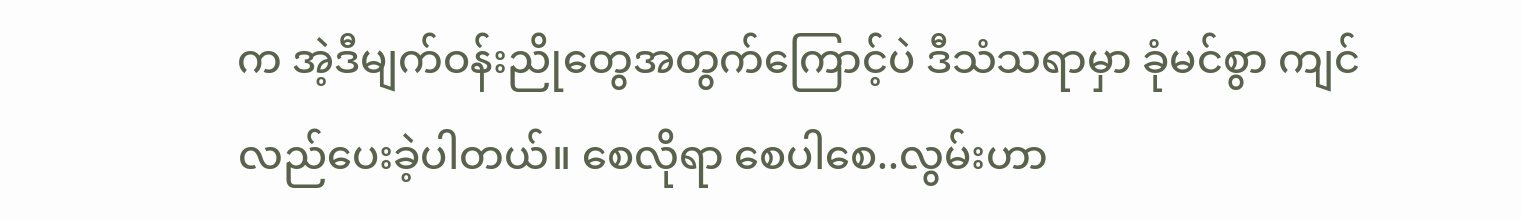က အဲ့ဒီမျက်ဝန်းညိုတွေအတွက်ကြောင့်ပဲ ဒီသံသရာမှာ ခုံမင်စွာ ကျင်လည်ပေးခဲ့ပါတယ်။ စေလိုရာ စေပါစေ..လွမ်းဟာ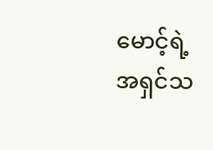မောင့်ရဲ့ အရှင်သ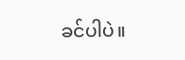ခင်ပါပဲ။